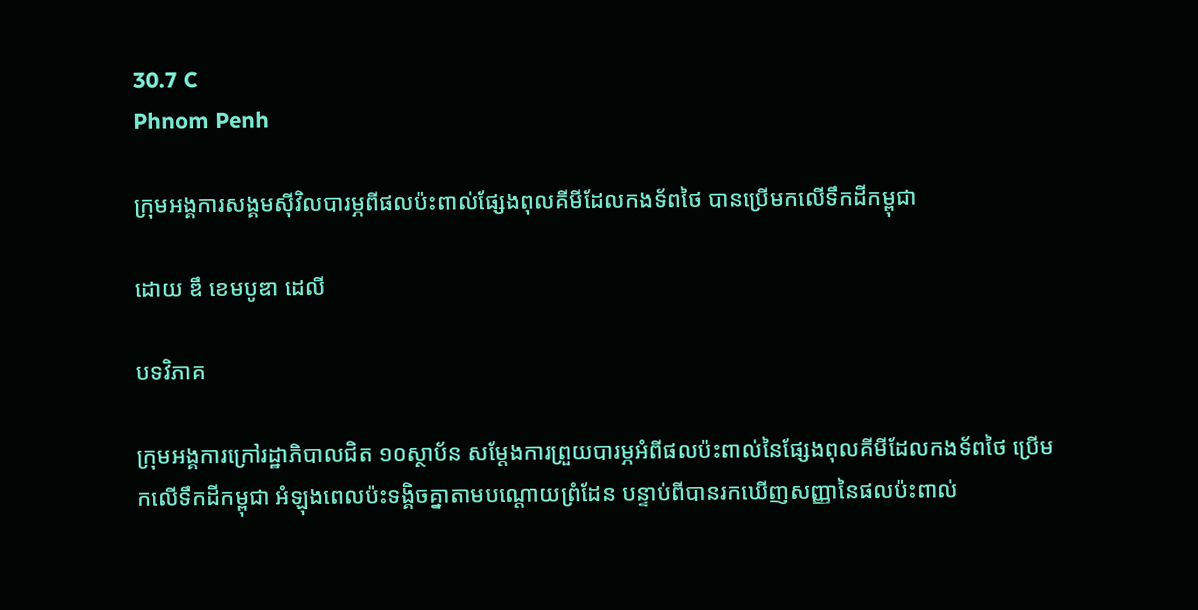30.7 C
Phnom Penh

ក្រុមអង្គការសង្គមស៊ីវិលបារម្ភពីផលប៉ះពាល់ផ្សែងពុលគីមីដែលកងទ័ពថៃ បានប្រើមកលើទឹកដីកម្ពុជា

ដោយ ឌឹ ខេមបូឌា ដេលី

បទវិភាគ

ក្រុមអង្គការក្រៅរដ្ឋាភិបាលជិត ១០ស្ថាប័ន សម្ដែងការព្រួយបារម្ភអំពីផលប៉ះពាល់នៃផ្សែងពុលគីមីដែលកងទ័ពថៃ ប្រើមកលើទឹកដីកម្ពុជា អំឡុងពេលប៉ះទង្គិចគ្នាតាមបណ្តោយព្រំដែន បន្ទាប់ពីបានរកឃើញសញ្ញានៃផលប៉ះពាល់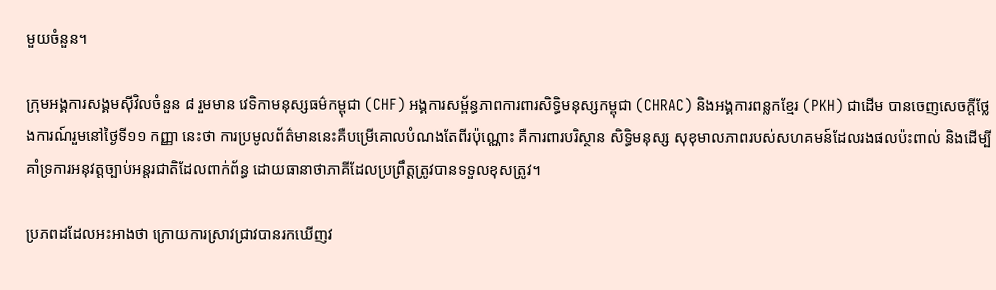មួយចំនួន។

ក្រុមអង្គការសង្គមស៊ីវិលចំនួន ៨ រួមមាន វេទិកាមនុស្សធម៌កម្ពុជា (CHF) អង្គការសម្ព័ន្ធភាពការពារសិទ្ធិមនុស្សកម្ពុជា (CHRAC) និងអង្គការពន្លកខ្មែរ (PKH) ជាដើម បានចេញសេចក្តីថ្លែងការណ៍រួមនៅថ្ងៃទី១១ កញ្ញា នេះថា ការប្រមូលព័ត៌មាននេះគឺបម្រើគោលបំណងតែពីរប៉ុណ្ណោះ គឺការពារបរិស្ថាន សិទ្ធិមនុស្ស សុខុមាលភាពរបស់សហគមន៍ដែលរងផលប៉ះពាល់ និងដើម្បីគាំទ្រការអនុវត្តច្បាប់អន្តរជាតិដែលពាក់ព័ន្ធ ដោយធានាថាភាគីដែលប្រព្រឹត្តត្រូវបានទទួលខុសត្រូវ។

ប្រភពដដែលអះអាងថា ក្រោយការស្រាវជ្រាវបានរកឃើញវ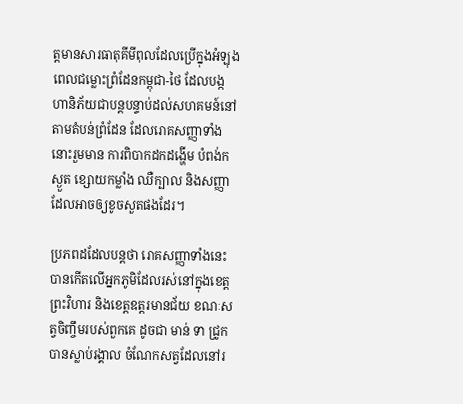ត្តមានសារធាតុគីមីពុលដែលប្រើក្នុងអំឡុងពេលជម្លោះព្រំដែនកម្ពុជា-ថៃ ដែលបង្កហានិភ័យជាបន្តបន្ទាប់ដល់សហគមន៍នៅតាមតំបន់ព្រំដែន ដែលរោគសញ្ញាទាំងនោះរួមមាន ការពិបាកដកដង្ហើម បំពង់កស្ងួត ខ្សោយកម្លាំង ឈឺក្បាល និងសញ្ញាដែលអាចឲ្យខូចសួតផងដែរ។

ប្រភពដដែលបន្តថា រោគសញ្ញាទាំងនេះបានកើតលើអ្នកភូមិដែលរស់នៅក្នុងខេត្តព្រះវិហារ និងខេត្តឧត្ដរមានជ័យ ខណៈសត្វចិញ្ចឹមរបស់ពួកគេ ដូចជា មាន់ ទា ជ្រូក បានស្លាប់រង្គាល ចំណែកសត្វដែលនៅរ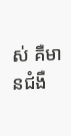ស់ គឺមានជំងឺ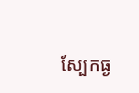ស្បែកធ្ង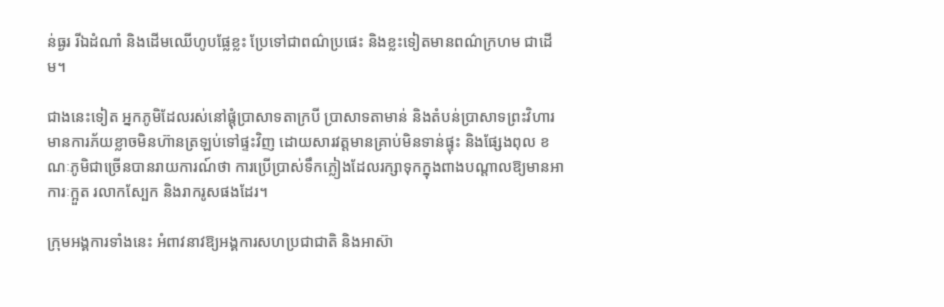ន់ធ្ងរ រីឯដំណាំ និងដើមឈើហូបផ្លែខ្លះ ប្រែទៅជាពណ៌ប្រផេះ និងខ្លះទៀតមានពណ៌ក្រហម ជាដើម។

ជាងនេះទៀត អ្នកភូមិដែលរស់នៅផ្ដុំប្រាសាទតាក្របី ប្រាសាទតាមាន់ និងតំបន់ប្រាសាទព្រះវិហារ មានការភ័យខ្លាចមិនហ៊ានត្រឡប់ទៅផ្ទះវិញ ដោយសារវត្តមានគ្រាប់មិនទាន់ផ្ទុះ និងផ្សែងពុល ខណៈភូមិជាច្រើនបានរាយការណ៍ថា ការប្រើប្រាស់ទឹកភ្លៀងដែលរក្សាទុកក្នុងពាងបណ្តាលឱ្យមានអាការៈក្អួត រលាកស្បែក និងរាករូសផងដែរ។

ក្រុមអង្គការទាំងនេះ អំពាវនាវឱ្យអង្គការសហប្រជាជាតិ និងអាស៊ា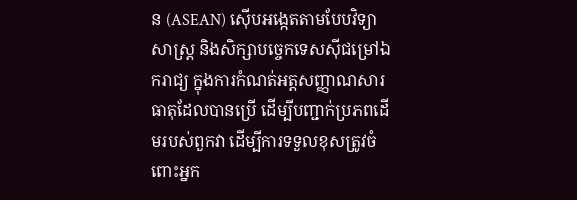ន (ASEAN) ស៊ើបអង្កេតតាមបែបវិទ្យាសាស្ត្រ និងសិក្សាបច្ចេកទេសស៊ីជម្រៅឯករាជ្យ ក្នុងការកំណត់អត្តសញ្ញាណសារធាតុដែលបានប្រើ ដើម្បីបញ្ជាក់ប្រភពដើមរបស់ពួកវា ដើម្បីការទទួលខុសត្រូវចំពោះអ្នក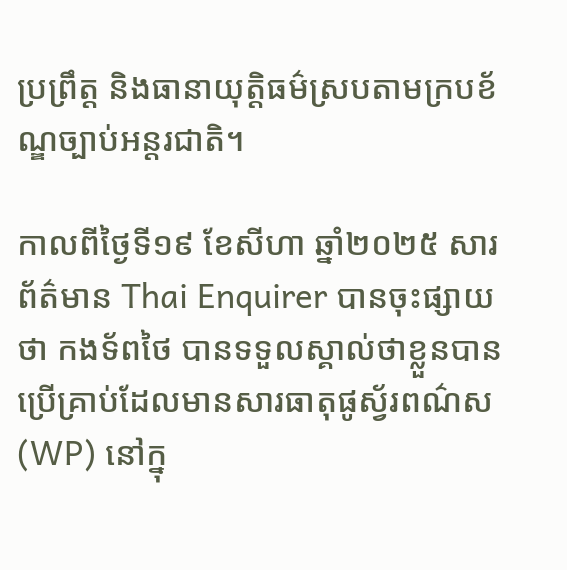ប្រព្រឹត្ត និងធានាយុត្តិធម៌ស្របតាមក្របខ័ណ្ឌច្បាប់អន្តរជាតិ។

កាលពីថ្ងៃទី១៩ ខែសីហា ឆ្នាំ២០២៥ សារព័ត៌មាន Thai Enquirer បានចុះផ្សាយថា កងទ័ពថៃ បានទទួលស្គាល់ថាខ្លួនបានប្រើគ្រាប់ដែលមានសារធាតុផូស្វ័រពណ៌ស (WP) នៅក្នុ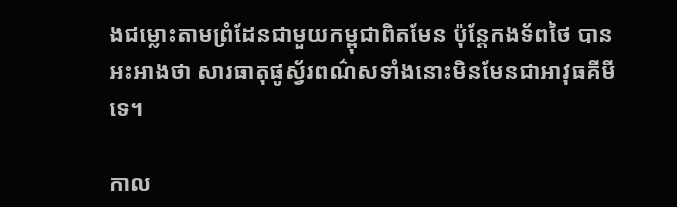ងជម្លោះតាមព្រំដែនជាមួយកម្ពុជាពិតមែន ប៉ុន្តែកងទ័ពថៃ បានអះអាងថា សារធាតុផូស្វ័រពណ៌សទាំងនោះមិនមែនជាអាវុធគីមីទេ។

កាល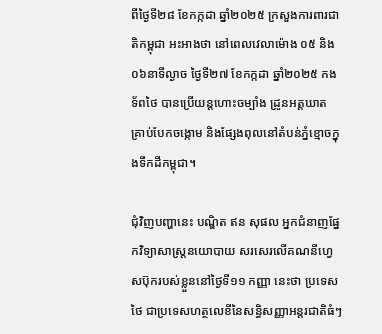ពីថ្ងៃទី២៨ ខែកក្កដា ឆ្នាំ២០២៥ ក្រសួងការពារជាតិកម្ពុជា អះអាងថា នៅពេលវេលាម៉ោង ០៥ និង ០៦នាទីល្ងាច ថ្ងៃទី២៧ ខែកក្កដា ឆ្នាំ២០២៥ កងទ័ពថៃ បានប្រើយន្តហោះចម្បាំង ដ្រូនអត្តឃាត គ្រាប់បែកចង្កោម និងផ្សែងពុលនៅតំបន់ភ្នំខ្មោចក្នុងទឹកដីកម្ពុជា។

ជុំវិញបញ្ហានេះ បណ្ឌិត ឥន សុផល អ្នកជំនាញផ្នែកវិទ្យាសាស្ត្រនយោបាយ សរសេរលើគណនីហ្វេសប៊ុករបស់ខ្លួននៅថ្ងៃទី១១ កញ្ញា នេះថា ប្រទេសថៃ ជាប្រទេសហត្ថលេខីនៃសន្ធិសញ្ញាអន្តរជាតិធំៗ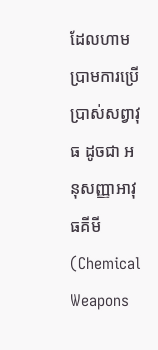ដែលហាមប្រាមការប្រើប្រាស់សព្វាវុធ ដូចជា អនុសញ្ញាអាវុធគីមី (Chemical Weapons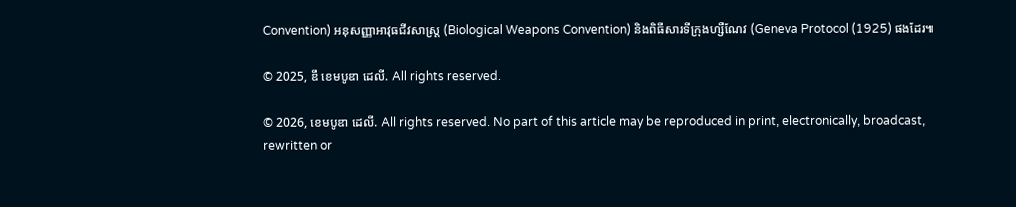Convention) អនុសញ្ញាអាវុធជីវសាស្ត្រ (Biological Weapons Convention) និងពិធីសារទីក្រុងហ្សឺណែវ (Geneva Protocol (1925) ផងដែរ៕

© 2025, ឌឹ ខេមបូឌា ដេលី. All rights reserved.

© 2026, ខេមបូឌា ដេលី. All rights reserved. No part of this article may be reproduced in print, electronically, broadcast, rewritten or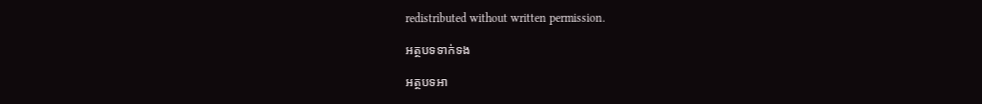redistributed without written permission.

អត្ថបទទាក់ទង

អត្ថបទអា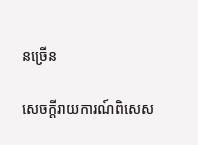នច្រើន

សេចក្ដីរាយការណ៍ពិសេស